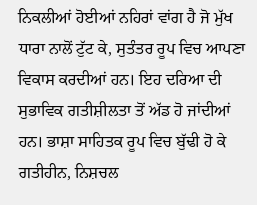ਨਿਕਲੀਆਂ ਹੋਈਆਂ ਨਹਿਰਾਂ ਵਾਂਗ ਹੈ ਜੋ ਮੁੱਖ ਧਾਰਾ ਨਾਲੋਂ ਟੁੱਟ ਕੇ, ਸੁਤੰਤਰ ਰੂਪ ਵਿਚ ਆਪਣਾ ਵਿਕਾਸ ਕਰਦੀਆਂ ਹਨ। ਇਹ ਦਰਿਆ ਦੀ ਸੁਭਾਵਿਕ ਗਤੀਸ਼ੀਲਤਾ ਤੋਂ ਅੱਡ ਹੋ ਜਾਂਦੀਆਂ ਹਨ। ਭਾਸ਼ਾ ਸਾਹਿਤਕ ਰੂਪ ਵਿਚ ਬੁੱਢੀ ਹੋ ਕੇ ਗਤੀਹੀਨ, ਨਿਸ਼ਚਲ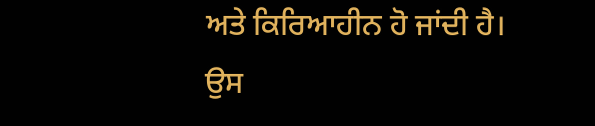ਅਤੇ ਕਿਰਿਆਹੀਨ ਹੋ ਜਾਂਦੀ ਹੈ। ਉਸ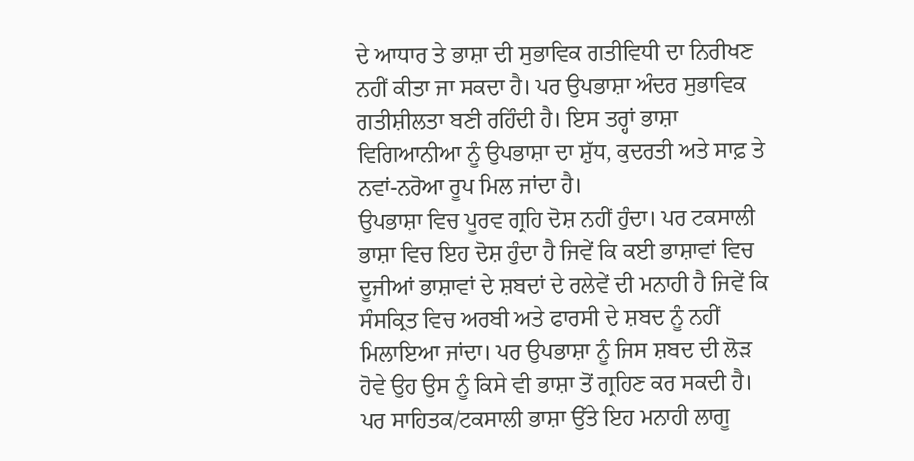ਦੇ ਆਧਾਰ ਤੇ ਭਾਸ਼ਾ ਦੀ ਸੁਭਾਵਿਕ ਗਤੀਵਿਧੀ ਦਾ ਨਿਰੀਖਣ ਨਹੀਂ ਕੀਤਾ ਜਾ ਸਕਦਾ ਹੈ। ਪਰ ਉਪਭਾਸ਼ਾ ਅੰਦਰ ਸੁਭਾਵਿਕ ਗਤੀਸ਼ੀਲਤਾ ਬਣੀ ਰਹਿੰਦੀ ਹੈ। ਇਸ ਤਰ੍ਹਾਂ ਭਾਸ਼ਾ ਵਿਗਿਆਨੀਆ ਨੂੰ ਉਪਭਾਸ਼ਾ ਦਾ ਸ਼ੁੱਧ, ਕੁਦਰਤੀ ਅਤੇ ਸਾਫ਼ ਤੇ ਨਵਾਂ-ਨਰੋਆ ਰੂਪ ਮਿਲ ਜਾਂਦਾ ਹੈ।
ਉਪਭਾਸ਼ਾ ਵਿਚ ਪੂਰਵ ਗ੍ਰਹਿ ਦੋਸ਼ ਨਹੀਂ ਹੁੰਦਾ। ਪਰ ਟਕਸਾਲੀ ਭਾਸ਼ਾ ਵਿਚ ਇਹ ਦੋਸ਼ ਹੁੰਦਾ ਹੈ ਜਿਵੇਂ ਕਿ ਕਈ ਭਾਸ਼ਾਵਾਂ ਵਿਚ ਦੂਜੀਆਂ ਭਾਸ਼ਾਵਾਂ ਦੇ ਸ਼ਬਦਾਂ ਦੇ ਰਲੇਵੇਂ ਦੀ ਮਨਾਹੀ ਹੈ ਜਿਵੇਂ ਕਿ ਸੰਸਕ੍ਰਿਤ ਵਿਚ ਅਰਬੀ ਅਤੇ ਫਾਰਸੀ ਦੇ ਸ਼ਬਦ ਨੂੰ ਨਹੀਂ ਮਿਲਾਇਆ ਜਾਂਦਾ। ਪਰ ਉਪਭਾਸ਼ਾ ਨੂੰ ਜਿਸ ਸ਼ਬਦ ਦੀ ਲੋੜ ਹੋਵੇ ਉਹ ਉਸ ਨੂੰ ਕਿਸੇ ਵੀ ਭਾਸ਼ਾ ਤੋਂ ਗ੍ਰਹਿਣ ਕਰ ਸਕਦੀ ਹੈ। ਪਰ ਸਾਹਿਤਕ/ਟਕਸਾਲੀ ਭਾਸ਼ਾ ਉੱਤੇ ਇਹ ਮਨਾਹੀ ਲਾਗੂ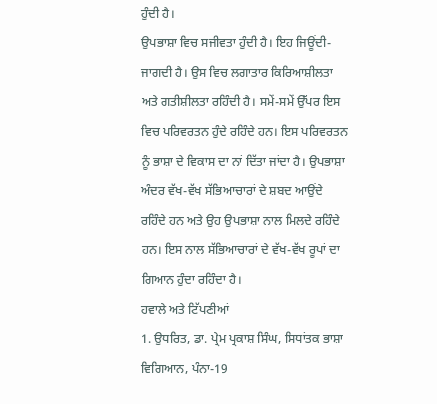ਹੁੰਦੀ ਹੈ।
ਉਪਭਾਸ਼ਾ ਵਿਚ ਸਜੀਵਤਾ ਹੁੰਦੀ ਹੈ। ਇਹ ਜਿਊਂਦੀ-ਜਾਗਦੀ ਹੈ। ਉਸ ਵਿਚ ਲਗਾਤਾਰ ਕਿਰਿਆਸ਼ੀਲਤਾ ਅਤੇ ਗਤੀਸ਼ੀਲਤਾ ਰਹਿੰਦੀ ਹੈ। ਸਮੇਂ-ਸਮੇਂ ਉੱਪਰ ਇਸ ਵਿਚ ਪਰਿਵਰਤਨ ਹੁੰਦੇ ਰਹਿੰਦੇ ਹਨ। ਇਸ ਪਰਿਵਰਤਨ ਨੂੰ ਭਾਸ਼ਾ ਦੇ ਵਿਕਾਸ ਦਾ ਨਾਂ ਦਿੱਤਾ ਜਾਂਦਾ ਹੈ। ਉਪਭਾਸ਼ਾ ਅੰਦਰ ਵੱਖ-ਵੱਖ ਸੱਭਿਆਚਾਰਾਂ ਦੇ ਸ਼ਬਦ ਆਉਂਦੇ ਰਹਿੰਦੇ ਹਨ ਅਤੇ ਉਹ ਉਪਭਾਸ਼ਾ ਨਾਲ ਮਿਲਦੇ ਰਹਿੰਦੇ ਹਨ। ਇਸ ਨਾਲ ਸੱਭਿਆਚਾਰਾਂ ਦੇ ਵੱਖ-ਵੱਖ ਰੂਪਾਂ ਦਾ ਗਿਆਨ ਹੁੰਦਾ ਰਹਿੰਦਾ ਹੈ।
ਹਵਾਲੇ ਅਤੇ ਟਿੱਪਣੀਆਂ
1. ਉਧਰਿਤ, ਡਾ. ਪ੍ਰੇਮ ਪ੍ਰਕਾਸ਼ ਸਿੰਘ, ਸਿਧਾਂਤਕ ਭਾਸ਼ਾ ਵਿਗਿਆਨ, ਪੰਨਾ-19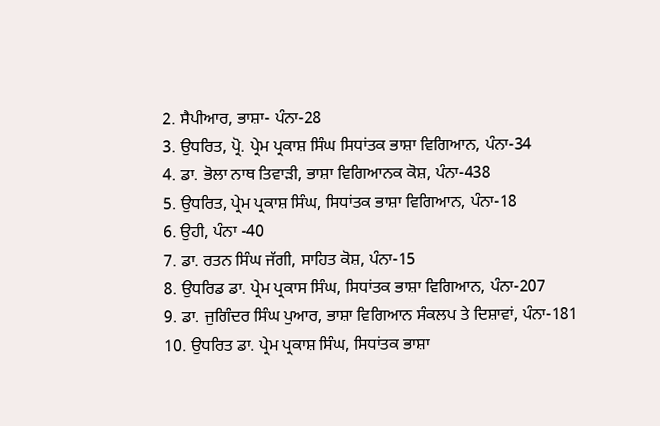2. ਸੈਪੀਆਰ, ਭਾਸ਼ਾ- ਪੰਨਾ-28
3. ਉਧਰਿਤ, ਪ੍ਰੋ. ਪ੍ਰੇਮ ਪ੍ਰਕਾਸ਼ ਸਿੰਘ ਸਿਧਾਂਤਕ ਭਾਸ਼ਾ ਵਿਗਿਆਨ, ਪੰਨਾ-34
4. ਡਾ. ਭੋਲਾ ਨਾਥ ਤਿਵਾੜੀ, ਭਾਸ਼ਾ ਵਿਗਿਆਨਕ ਕੋਸ਼, ਪੰਨਾ-438
5. ਉਧਰਿਤ, ਪ੍ਰੇਮ ਪ੍ਰਕਾਸ਼ ਸਿੰਘ, ਸਿਧਾਂਤਕ ਭਾਸ਼ਾ ਵਿਗਿਆਨ, ਪੰਨਾ-18
6. ਉਹੀ, ਪੰਨਾ -40
7. ਡਾ. ਰਤਨ ਸਿੰਘ ਜੱਗੀ, ਸਾਹਿਤ ਕੋਸ਼, ਪੰਨਾ-15
8. ਉਧਰਿਡ ਡਾ. ਪ੍ਰੇਮ ਪ੍ਰਕਾਸ ਸਿੰਘ, ਸਿਧਾਂਤਕ ਭਾਸ਼ਾ ਵਿਗਿਆਨ, ਪੰਨਾ-207
9. ਡਾ. ਜੁਗਿੰਦਰ ਸਿੰਘ ਪੁਆਰ, ਭਾਸ਼ਾ ਵਿਗਿਆਨ ਸੰਕਲਪ ਤੇ ਦਿਸ਼ਾਵਾਂ, ਪੰਨਾ-181
10. ਉਧਰਿਤ ਡਾ. ਪ੍ਰੇਮ ਪ੍ਰਕਾਸ਼ ਸਿੰਘ, ਸਿਧਾਂਤਕ ਭਾਸ਼ਾ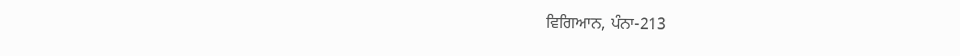ਵਿਗਿਆਨ, ਪੰਨਾ-213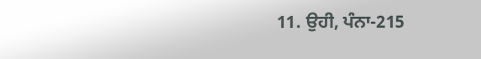11. ਉਹੀ, ਪੰਨਾ-215